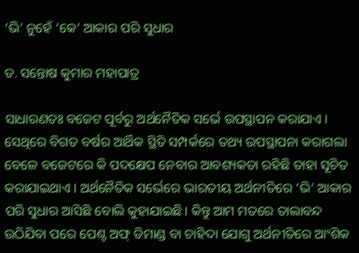‘ଭି’ ନୁହେଁ ‘କେ’ ଆକାର ପରି ସୁଧାର

ଡ. ସନ୍ତୋଷ କୁମାର ମହାପାତ୍ର

ସାଧାରଣତଃ ବଜେଟ ପୂର୍ବରୁ ଅର୍ଥନୈତିକ ସର୍ଭେ ଉପସ୍ଥାପନ କରାଯାଏ। ସେଥିରେ ବିଗତ ବର୍ଷର ଆର୍ଥିକ ସ୍ଥିତି ସମ୍ପର୍କରେ ତଥ୍ୟ ଉପସ୍ଥାପନା କରାଗଲା ବେଳେ ବଜେଟରେ କି ପଦକ୍ଷେପ ନେବାର ଆବଶ୍ୟକତା ରହିଛି ତାହା ସୂଚିତ କରାଯାଇଥାଏ। ଅର୍ଥନୈତିକ ସର୍ଭେରେ ଭାରତୀୟ ଅର୍ଥନୀତିରେ ‘ଭି’ ଆକାର ପରି ସୁଧାର ଆସିଛି ବୋଲି କୁହାଯାଇଛି। କିନ୍ତୁ ଆମ ମତରେ ତାଲାବନ୍ଦ ଉଠିଯିବା ପରେ ପେଣ୍ଟ ଅଫ୍‌ ଡିମାଣ୍ଡ ବା ଚାହିଦା ଯୋଗୁ ଅର୍ଥନୀତିରେ ଆଂଶିକ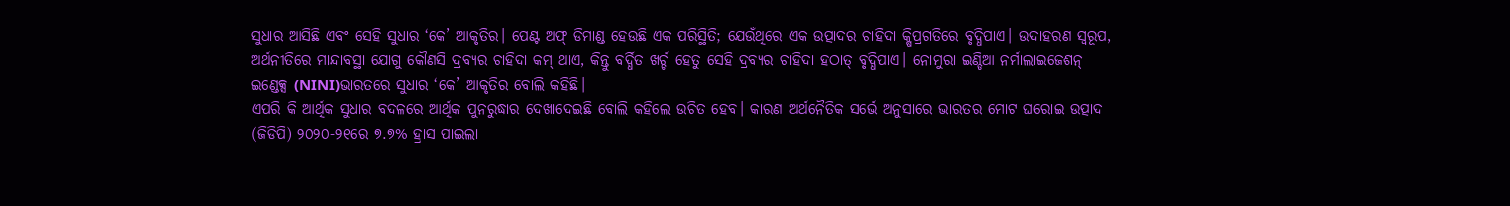ସୁଧାର ଆସିଛି ଏବଂ ସେହି ସୁଧାର ‘କେ’ ଆକୃତିର। ପେଣ୍ଟ ଅଫ୍‌ ଡିମାଣ୍ଡ ହେଉଛି ଏକ ପରିସ୍ଥିତି; ଯେଉଁଥିରେ ଏକ ଉତ୍ପାଦର ଚାହିଦା କ୍ଷିପ୍ରଗତିରେ ବୃଦ୍ଧିପାଏ। ଉଦାହରଣ ସ୍ବରୂପ, ଅର୍ଥନୀତିରେ ମାନ୍ଦାବସ୍ଥା ଯୋଗୁ କୌଣସି ଦ୍ରବ୍ୟର ଚାହିଦା କମ୍‌ ଥାଏ, କିନ୍ତୁ ବର୍ଦ୍ଧିତ ଖର୍ଚ୍ଚ ହେତୁ ସେହି ଦ୍ରବ୍ୟର ଚାହିଦା ହଠାତ୍‌ ବୃଦ୍ଧିପାଏ। ନୋମୁରା ଇଣ୍ଡିଆ ନର୍ମାଲାଇଜେଶନ୍‌ ଇଣ୍ଡେକ୍ସ (NINI)ଭାରତରେ ସୁଧାର ‘କେ’ ଆକୃତିର ବୋଲି କହିଛି।
ଏପରି କି ଆର୍ଥିକ ସୁଧାର ବଦଳରେ ଆର୍ଥିକ ପୁନରୁଦ୍ଧାର ଦେଖାଦେଇଛି ବୋଲି କହିଲେ ଉଚିତ ହେବ। କାରଣ ଅର୍ଥନୈତିକ ସର୍ଭେ ଅନୁସାରେ ଭାରତର ମୋଟ ଘରୋଇ ଉତ୍ପାଦ (ଜିଡିପି) ୨୦୨୦-୨୧ରେ ୭.୭% ହ୍ରାସ ପାଇଲା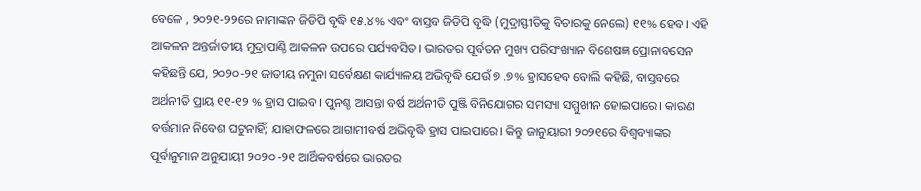ବେଳେ , ୨୦୨୧-୨୨ରେ ନାମାଙ୍କନ ଜିଡିପି ବୃଦ୍ଧି ୧୫.୪% ଏବଂ ବାସ୍ତବ ଜିଡିପି ବୃଦ୍ଧି (ମୁଦ୍ରାସ୍ଫୀତିକୁ ବିଚାରକୁ ନେଲେ) ୧୧% ହେବ। ଏହି ଆକଳନ ଅନ୍ତର୍ଜାତୀୟ ମୁଦ୍ରାପାଣ୍ଠି ଆକଳନ ଉପରେ ପର୍ଯ୍ୟବସିତ। ଭାରତର ପୂର୍ବତନ ମୁଖ୍ୟ ପରିସଂଖ୍ୟାନ ବିଶେଷଜ୍ଞ ପ୍ରୋନାବସେନ କହିଛନ୍ତି ଯେ, ୨୦୨୦-୨୧ ଜାତୀୟ ନମୁନା ସର୍ବେକ୍ଷଣ କାର୍ଯ୍ୟାଳୟ ଅଭିବୃଦ୍ଧି ଯେଉଁ ୭ .୭% ହ୍ରାସହେବ ବୋଲି କହିଛି, ବାସ୍ତବରେ ଅର୍ଥନୀତି ପ୍ରାୟ ୧୧-୧୨ % ହ୍ରାସ ପାଇବ। ପୁନଶ୍ଚ ଆସନ୍ତା ବର୍ଷ ଅର୍ଥନୀତି ପୁଞ୍ଜି ବିନିଯୋଗର ସମସ୍ୟା ସମ୍ମୁଖୀନ ହୋଇପାରେ। କାରଣ ବର୍ତ୍ତମାନ ନିବେଶ ଘଟୁନାହିଁ; ଯାହାଫଳରେ ଆଗାମୀବର୍ଷ ଅଭିବୃଦ୍ଧି ହ୍ରାସ ପାଇପାରେ। କିନ୍ତୁ ଜାନୁୟାରୀ ୨୦୨୧ରେ ବିଶ୍ୱବ୍ୟାଙ୍କର ପୂର୍ବାନୁମାନ ଅନୁଯାୟୀ ୨୦୨୦ -୨୧ ଆର୍ଥିକବର୍ଷରେ ଭାରତର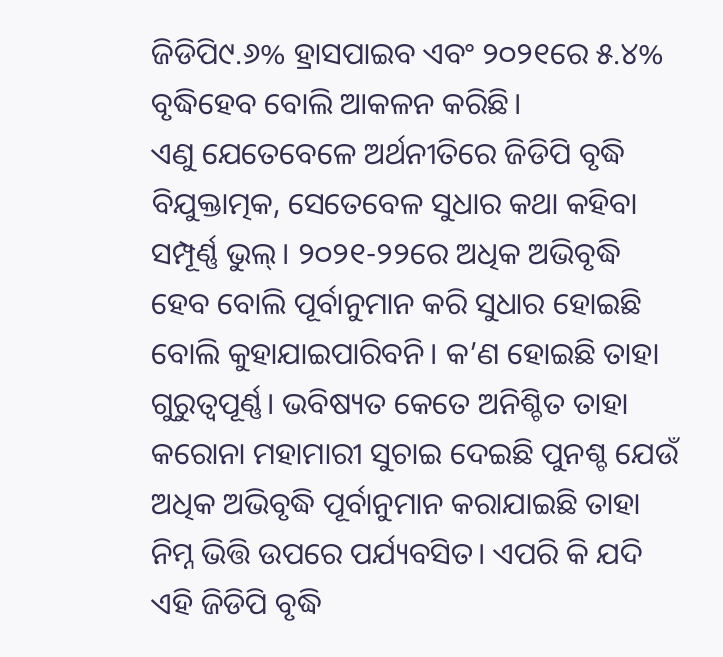ଜିଡିପି୯.୬% ହ୍ରାସପାଇବ ଏବଂ ୨୦୨୧ରେ ୫.୪% ବୃଦ୍ଧିହେବ ବୋଲି ଆକଳନ କରିଛି।
ଏଣୁ ଯେତେବେଳେ ଅର୍ଥନୀତିରେ ଜିଡିପି ବୃଦ୍ଧି ବିଯୁକ୍ତାତ୍ମକ, ସେତେବେଳ ସୁଧାର କଥା କହିବା ସମ୍ପୂର୍ଣ୍ଣ ଭୁଲ୍‌। ୨୦୨୧-୨୨ରେ ଅଧିକ ଅଭିବୃଦ୍ଧି ହେବ ବୋଲି ପୂର୍ବାନୁମାନ କରି ସୁଧାର ହୋଇଛି ବୋଲି କୁହାଯାଇପାରିବନି। କ’ଣ ହୋଇଛି ତାହା ଗୁରୁତ୍ୱପୂର୍ଣ୍ଣ। ଭବିଷ୍ୟତ କେତେ ଅନିଶ୍ଚିତ ତାହା କରୋନା ମହାମାରୀ ସୁଚାଇ ଦେଇଛି ପୁନଶ୍ଚ ଯେଉଁ ଅଧିକ ଅଭିବୃଦ୍ଧି ପୂର୍ବାନୁମାନ କରାଯାଇଛି ତାହା ନିମ୍ନ ଭିତ୍ତି ଉପରେ ପର୍ଯ୍ୟବସିତ। ଏପରି କି ଯଦି ଏହି ଜିଡିପି ବୃଦ୍ଧି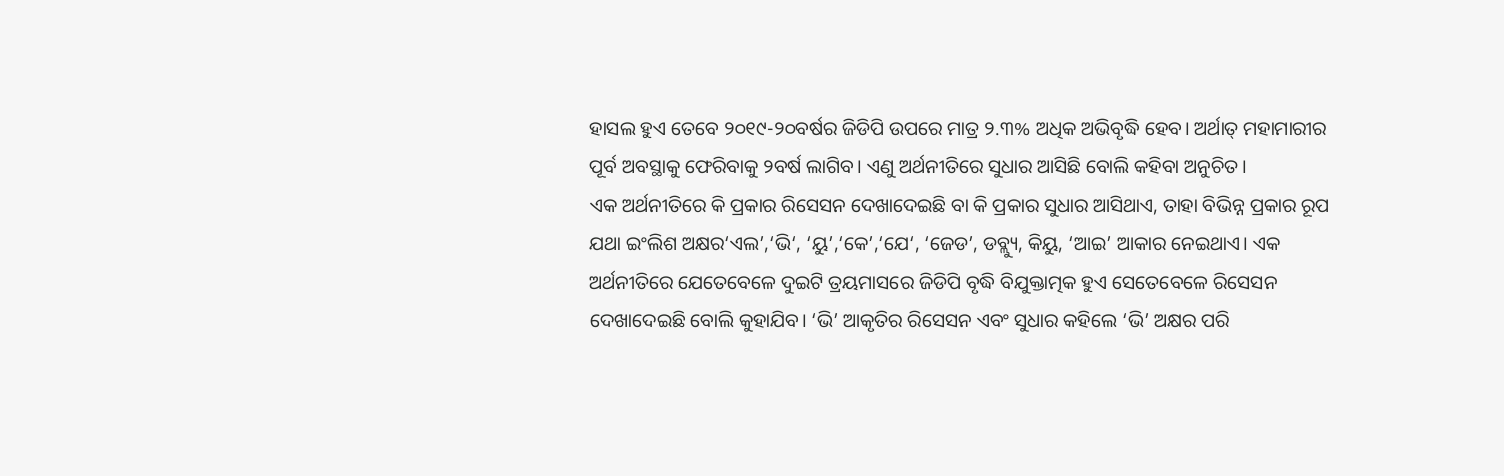ହାସଲ ହୁଏ ତେବେ ୨୦୧୯-୨୦ବର୍ଷର ଜିଡିପି ଉପରେ ମାତ୍ର ୨.୩% ଅଧିକ ଅଭିବୃଦ୍ଧି ହେବ। ଅର୍ଥାତ୍‌ ମହାମାରୀର ପୂର୍ବ ଅବସ୍ଥାକୁ ଫେରିବାକୁ ୨ବର୍ଷ ଲାଗିବ। ଏଣୁ ଅର୍ଥନୀତିରେ ସୁଧାର ଆସିଛି ବୋଲି କହିବା ଅନୁଚିତ।
ଏକ ଅର୍ଥନୀତିରେ କି ପ୍ରକାର ରିସେସନ ଦେଖାଦେଇଛି ବା କି ପ୍ରକାର ସୁଧାର ଆସିଥାଏ, ତାହା ବିଭିନ୍ନ ପ୍ରକାର ରୂପ ଯଥା ଇଂଲିଶ ଅକ୍ଷର‘ଏଲ’,‘ଭି‘, ‘ୟୁ’,‘କେ’,‘ଯେ‘, ‘ଜେଡ’, ଡବ୍ଲ୍ୟୁ, କିୟୁ, ‘ଆଇ’ ଆକାର ନେଇଥାଏ। ଏକ ଅର୍ଥନୀତିରେ ଯେତେବେଳେ ଦୁଇଟି ତ୍ରୟମାସରେ ଜିଡିପି ବୃଦ୍ଧି ବିଯୁକ୍ତାତ୍ମକ ହୁଏ ସେତେବେଳେ ରିସେସନ ଦେଖାଦେଇଛି ବୋଲି କୁହାଯିବ। ‘ଭି’ ଆକୃତିର ରିସେସନ ଏବଂ ସୁଧାର କହିଲେ ‘ଭି’ ଅକ୍ଷର ପରି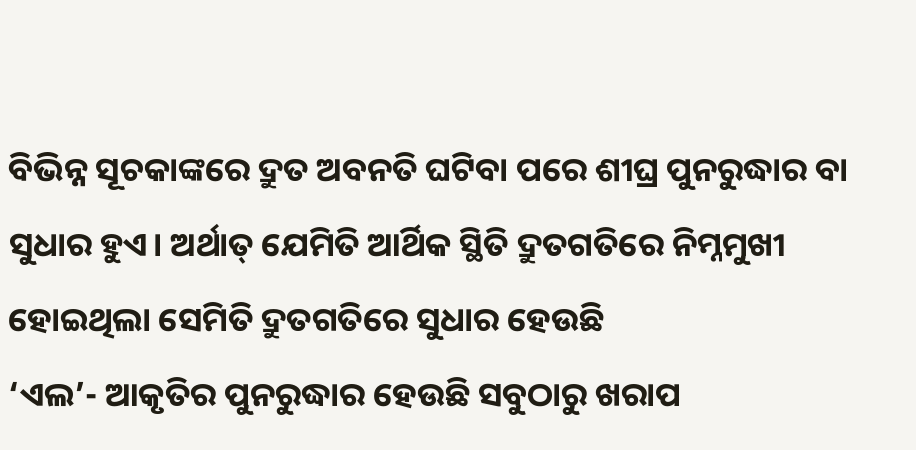ବିଭିନ୍ନ ସୂଚକାଙ୍କରେ ଦ୍ରୁତ ଅବନତି ଘଟିବା ପରେ ଶୀଘ୍ର ପୁନରୁଦ୍ଧାର ବା ସୁଧାର ହୁଏ। ଅର୍ଥାତ୍‌ ଯେମିତି ଆର୍ଥିକ ସ୍ଥିତି ଦ୍ରୁତଗତିରେ ନିମ୍ନମୁଖୀ ହୋଇଥିଲା ସେମିତି ଦ୍ରୁତଗତିରେ ସୁଧାର ହେଉଛି
‘ଏଲ’- ଆକୃତିର ପୁନରୁଦ୍ଧାର ହେଉଛି ସବୁଠାରୁ ଖରାପ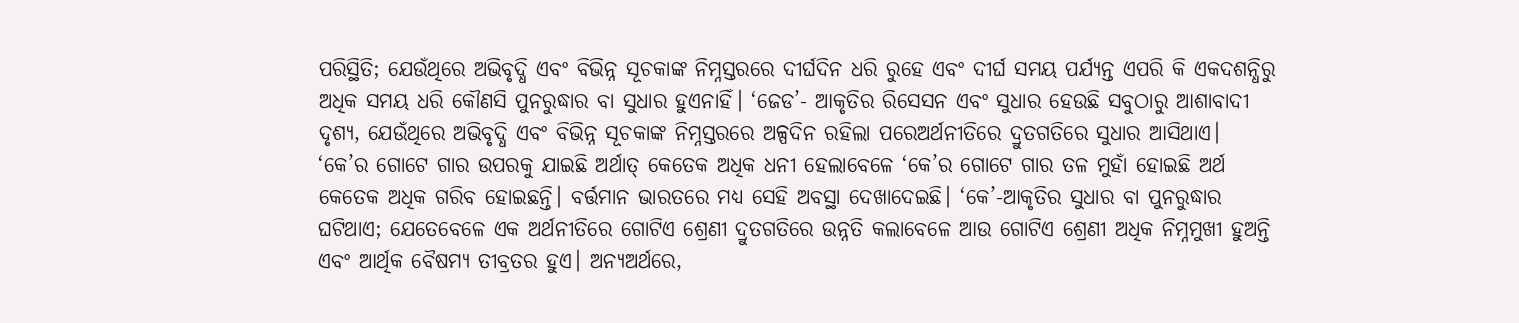ପରିସ୍ଥିତି; ଯେଉଁଥିରେ ଅଭିବୃଦ୍ଧି ଏବଂ ବିଭିନ୍ନ ସୂଚକାଙ୍କ ନିମ୍ନସ୍ତରରେ ଦୀର୍ଘଦିନ ଧରି ରୁହେ ଏବଂ ଦୀର୍ଘ ସମୟ ପର୍ଯ୍ୟନ୍ତ ଏପରି କି ଏକଦଶନ୍ଧିରୁ ଅଧିକ ସମୟ ଧରି କୌଣସି ପୁନରୁଦ୍ଧାର ବା ସୁଧାର ହୁଏନାହିଁ। ‘ଜେଡ’- ଆକୃତିର ରିସେସନ ଏବଂ ସୁଧାର ହେଉଛି ସବୁଠାରୁ ଆଶାବାଦୀ ଦୃଶ୍ୟ, ଯେଉଁଥିରେ ଅଭିବୃଦ୍ଧି ଏବଂ ବିଭିନ୍ନ ସୂଚକାଙ୍କ ନିମ୍ନସ୍ତରରେ ଅଳ୍ପଦିନ ରହିଲା ପରେଅର୍ଥନୀତିରେ ଦ୍ରୁତଗତିରେ ସୁଧାର ଆସିଥାଏ। ‘କେ’ର ଗୋଟେ ଗାର ଉପରକୁ ଯାଇଛି ଅର୍ଥାତ୍‌ କେତେକ ଅଧିକ ଧନୀ ହେଲାବେଳେ ‘କେ’ର ଗୋଟେ ଗାର ତଳ ମୁହାଁ ହୋଇଛି ଅର୍ଥ କେତେକ ଅଧିକ ଗରିବ ହୋଇଛନ୍ତି। ବର୍ତ୍ତମାନ ଭାରତରେ ମଧ୍ୟ ସେହି ଅବସ୍ଥା ଦେଖାଦେଇଛି। ‘କେ’-ଆକୃତିର ସୁଧାର ବା ପୁନରୁଦ୍ଧାର ଘଟିଥାଏ; ଯେତେବେଳେ ଏକ ଅର୍ଥନୀତିରେ ଗୋଟିଏ ଶ୍ରେଣୀ ଦ୍ରୁତଗତିରେ ଉନ୍ନତି କଲାବେଳେ ଆଉ ଗୋଟିଏ ଶ୍ରେଣୀ ଅଧିକ ନିମ୍ନମୁଖୀ ହୁଅନ୍ତି ଏବଂ ଆର୍ଥିକ ବୈଷମ୍ୟ ତୀବ୍ରତର ହୁଏ। ଅନ୍ୟଅର୍ଥରେ,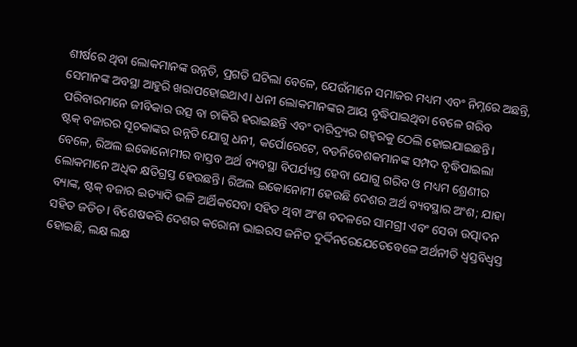ଶୀର୍ଷରେ ଥିବା ଲୋକମାନଙ୍କ ଉନ୍ନତି, ପ୍ରଗତି ଘଟିଲା ବେଳେ, ଯେଉଁମାନେ ସମାଜର ମଧ୍ୟମ ଏବଂ ନିମ୍ନରେ ଅଛନ୍ତି, ସେମାନଙ୍କ ଅବସ୍ଥା ଆହୁରି ଖରାପହୋଇଥାଏ। ଧନୀ ଲୋକମାନଙ୍କର ଆୟ ବୃଦ୍ଧିପାଇଥିବା ବେଳେ ଗରିବ ପରିବାରମାନେ ଜୀବିକାର ଉତ୍ସ ବା ଚାକିରି ହରାଇଛନ୍ତି ଏବଂ ଦାରିଦ୍ର୍ୟର ଗହ୍ବରକୁ ଠେଲି ହୋଇଯାଇଛନ୍ତି।
ଷ୍ଟକ୍‌ ବଜାରର ସୂଚକାଙ୍କର ଉନ୍ନତି ଯୋଗୁ ଧନୀ, କର୍ପୋରେଟେ, ବଡନିବେଶକମାନଙ୍କ ସମ୍ପଦ ବୃଦ୍ଧିପାଇଲା ବେଳେ, ରିଅଲ ଇକୋନୋମୀର ବାସ୍ତବ ଅର୍ଥ ବ୍ୟବସ୍ଥା ବିପର୍ଯ୍ୟସ୍ତ ହେବା ଯୋଗୁ ଗରିବ ଓ ମଧ୍ୟମ ଶ୍ରେଣୀର ଲୋକମାନେ ଅଧିକ କ୍ଷତିଗ୍ରସ୍ତ ହେଉଛନ୍ତି। ରିଅଲ ଇକୋନୋମୀ ହେଉଛି ଦେଶର ଅର୍ଥ ବ୍ୟବସ୍ଥାର ଅଂଶ; ଯାହା ବ୍ୟାଙ୍କ, ଷ୍ଟକ୍‌ ବଜାର ଇତ୍ୟାଦି ଭଳି ଆର୍ଥିକସେବା ସହିତ ଥିବା ଅଂଶ ବଦଳରେ ସାମଗ୍ରୀ ଏବଂ ସେବା ଉତ୍ପାଦନ ସହିତ ଜଡିତ। ବିଶେଷକରି ଦେଶର କରୋନା ଭାଇରସ ଜନିତ ଦୁର୍ଦ୍ଦିନରେଯେତେବେଳେ ଅର୍ଥନୀତି ଧ୍ୱସ୍ତବିଧ୍ୱସ୍ତ ହୋଇଛି, ଲକ୍ଷ ଲକ୍ଷ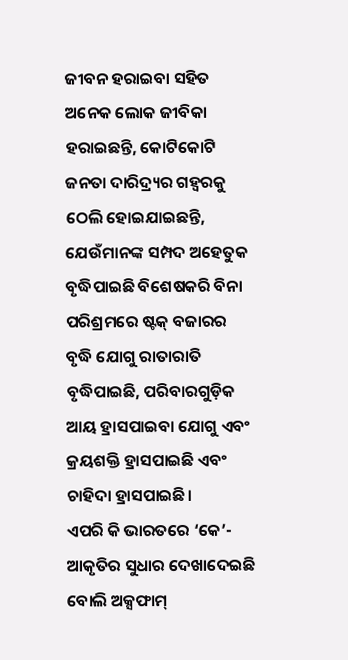ଜୀବନ ହରାଇବା ସହିତ ଅନେକ ଲୋକ ଜୀବିକା ହରାଇଛନ୍ତି, କୋଟିକୋଟି ଜନତା ଦାରିଦ୍ର୍ୟର ଗହ୍ବରକୁ ଠେଲି ହୋଇଯାଇଛନ୍ତି, ଯେଉଁମାନଙ୍କ ସମ୍ପଦ ଅହେତୁକ ବୃଦ୍ଧିପାଇଛି ବିଶେଷକରି ବିନା ପରିଶ୍ରମରେ ଷ୍ଟକ୍‌ ବଜାରର ବୃଦ୍ଧି ଯୋଗୁ ରାତାରାତି ବୃଦ୍ଧିପାଇଛି, ପରିବାରଗୁଡ଼ିକ ଆୟ ହ୍ରାସପାଇବା ଯୋଗୁ ଏବଂ କ୍ରୟଶକ୍ତି ହ୍ରାସପାଇଛି ଏବଂ ଚାହିଦା ହ୍ରାସପାଇଛି।
ଏପରି କି ଭାରତରେ ‘କେ’- ଆକୃତିର ସୁଧାର ଦେଖାଦେଇଛି ବୋଲି ଅକ୍ସଫାମ୍‌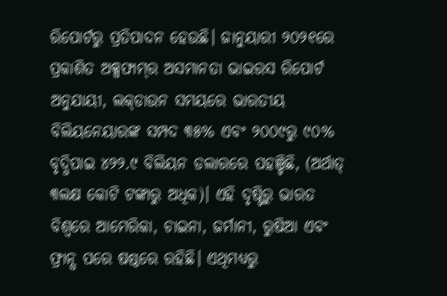ରିପୋର୍ଟରୁ ପ୍ରତିପାଦନ ହେଉଛି। ଜାନୁୟାରୀ ୨୦୨୧ରେ ପ୍ରକାଶିତ ଅକ୍ସଫାମ୍‌ର ଅସମାନତା ଭାଇରସ ରିପୋର୍ଟ ଅନୁଯାୟୀ, ଲକ୍‌ଡାଉନ ସମୟରେ ଭାରତୀୟ ବିଲିୟନେୟାରଙ୍କ ସମ୍ପଦ ୩୫% ଏବଂ ୨୦୦୯ରୁ ୯୦% ବୃଦ୍ଧିପାଇ ୪୨୨.୯ ବିଲିୟନ ଡଲାରରେ ପହଞ୍ଚିଛି, (ଅର୍ଥାତ୍‌ ୩ଲକ୍ଷ କୋଟି ଟଙ୍କାରୁ ଅଧିକ)। ଏହି ଦୃଷ୍ଟିରୁ ଭାରତ ବିଶ୍ୱରେ ଆମେରିକା, ଚାଇନା, ଜର୍ମାନୀ, ରୁଷିଆ ଏବଂ ଫ୍ରାନ୍ସ ପରେ ଷଷ୍ଠରେ ରହିଛି। ଏଥିମଧ୍ୟରୁ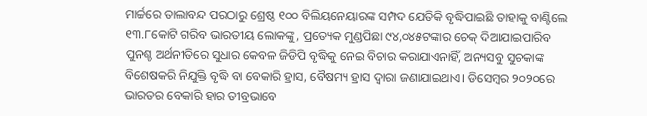ମାର୍ଚ୍ଚରେ ତାଲାବନ୍ଦ ପରଠାରୁ ଶ୍ରେଷ୍ଠ ୧୦୦ ବିଲିୟନେୟାରଙ୍କ ସମ୍ପଦ ଯେତିକି ବୃଦ୍ଧିପାଇଛି ତାହାକୁ ବାଣ୍ଟିଲେ ୧୩.୮କୋଟି ଗରିବ ଭାରତୀୟ ଲୋକଙ୍କୁ, ପ୍ରତ୍ୟେକ ମୁଣ୍ଡପିଛା ୯୪,୦୪୫ଟଙ୍କାର ଚେକ୍‌ ଦିଆଯାଇପାରିବ
ପୁନଶ୍ଚ ଅର୍ଥନୀତିରେ ସୁଧାର କେବଳ ଜିଡିପି ବୃଦ୍ଧିକୁ ନେଇ ବିଚାର କରାଯାଏନାହିଁ, ଅନ୍ୟସବୁ ସୁଚକାଙ୍କ ବିଶେଷକରି ନିଯୁକ୍ତି ବୃଦ୍ଧି ବା ବେକାରି ହ୍ରାସ, ବୈଷମ୍ୟ ହ୍ରାସ ଦ୍ୱାରା ଜଣାଯାଇଥାଏ। ଡିସେମ୍ବର ୨୦୨୦ରେ ଭାରତର ବେକାରି ହାର ତୀବ୍ରଭାବେ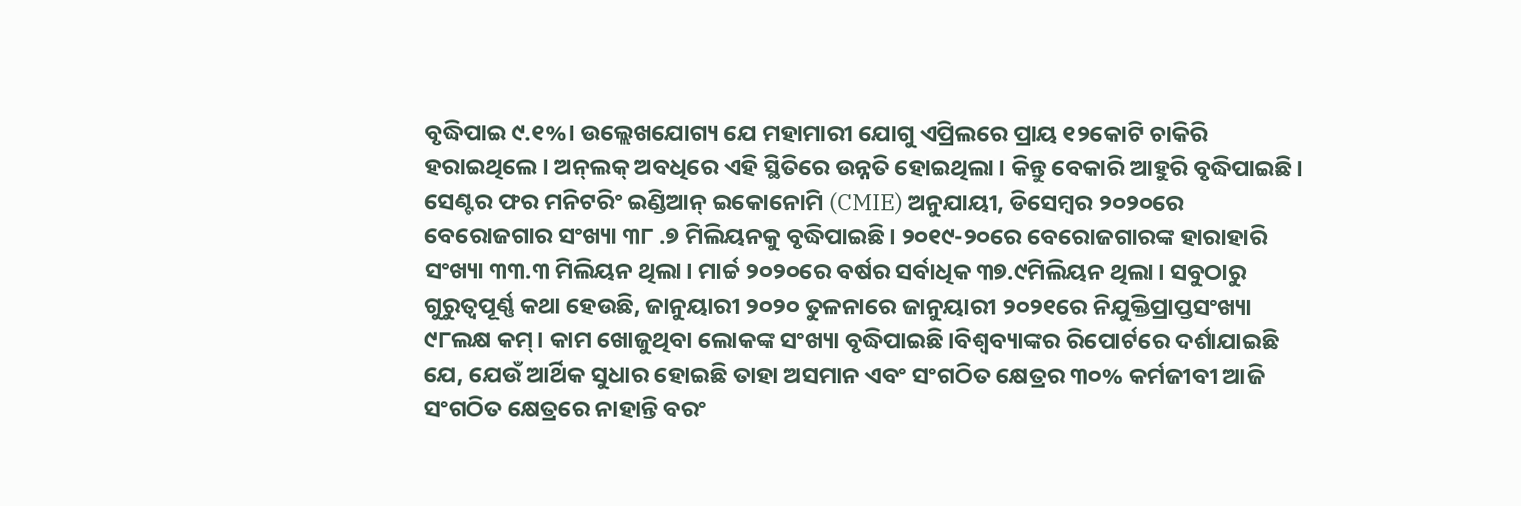ବୃଦ୍ଧିପାଇ ୯.୧%। ଉଲ୍ଲେଖଯୋଗ୍ୟ ଯେ ମହାମାରୀ ଯୋଗୁ ଏପ୍ରିଲରେ ପ୍ରାୟ ୧୨କୋଟି ଚାକିରି ହରାଇଥିଲେ। ଅନ୍‌ଲକ୍‌ ଅବଧିରେ ଏହି ସ୍ଥିତିରେ ଉନ୍ନତି ହୋଇଥିଲା। କିନ୍ତୁ ବେକାରି ଆହୁରି ବୃଦ୍ଧିପାଇଛି। ସେଣ୍ଟର ଫର ମନିଟରିଂ ଇଣ୍ଡିଆନ୍‌ ଇକୋନୋମି (CMIE) ଅନୁଯାୟୀ, ଡିସେମ୍ବର ୨୦୨୦ରେ ବେରୋଜଗାର ସଂଖ୍ୟା ୩୮ .୭ ମିଲିୟନକୁ ବୃଦ୍ଧିପାଇଛି। ୨୦୧୯-୨୦ରେ ବେରୋଜଗାରଙ୍କ ହାରାହାରି ସଂଖ୍ୟା ୩୩.୩ ମିଲିୟନ ଥିଲା। ମାର୍ଚ୍ଚ ୨୦୨୦ରେ ବର୍ଷର ସର୍ବାଧିକ ୩୭.୯ମିଲିୟନ ଥିଲା। ସବୁଠାରୁ ଗୁରୁତ୍ୱପୂର୍ଣ୍ଣ କଥା ହେଉଛି, ଜାନୁୟାରୀ ୨୦୨୦ ତୁଳନାରେ ଜାନୁୟାରୀ ୨୦୨୧ରେ ନିଯୁକ୍ତିପ୍ରାପ୍ତସଂଖ୍ୟା ୯୮ଲକ୍ଷ କମ୍‌। କାମ ଖୋଜୁଥିବା ଲୋକଙ୍କ ସଂଖ୍ୟା ବୃଦ୍ଧିପାଇଛି।ବିଶ୍ବବ୍ୟାଙ୍କର ରିପୋର୍ଟରେ ଦର୍ଶାଯାଇଛି ଯେ, ଯେଉଁ ଆର୍ଥିକ ସୁଧାର ହୋଇଛି ତାହା ଅସମାନ ଏବଂ ସଂଗଠିତ କ୍ଷେତ୍ରର ୩୦% କର୍ମଜୀବୀ ଆଜି ସଂଗଠିତ କ୍ଷେତ୍ରରେ ନାହାନ୍ତି ବରଂ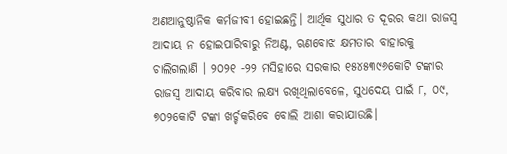ଅଣଆନୁଷ୍ଠାନିକ କର୍ମଜୀବୀ ହୋଇଛନ୍ତି। ଆର୍ଥିକ ସୁଧାର ତ ଦୂରର କଥା ରାଜସ୍ବ ଆଦାୟ ନ ହୋଇପାରିବାରୁ ନିଅଣ୍ଟ, ଋଣବୋଝ କ୍ଷମତାର ବାହାରକୁ ଚାଲିଗଲାଣି । ୨୦୨୧ -୨୨ ମସିହାରେ ସରକାର ୧୫୪୫୩୯୬କୋଟି ଟଙ୍କାର ରାଜସ୍ବ ଆଦାୟ କରିବାର ଲକ୍ଷ୍ୟ ରଖିଥିଲାବେଳେ, ସୁଧଦେୟ ପାଇଁ ୮, ୦୯, ୭୦୨କୋଟି ଟଙ୍କା ଖର୍ଚ୍ଚକରିବେ ବୋଲି ଆଶା କରାଯାଉଛି।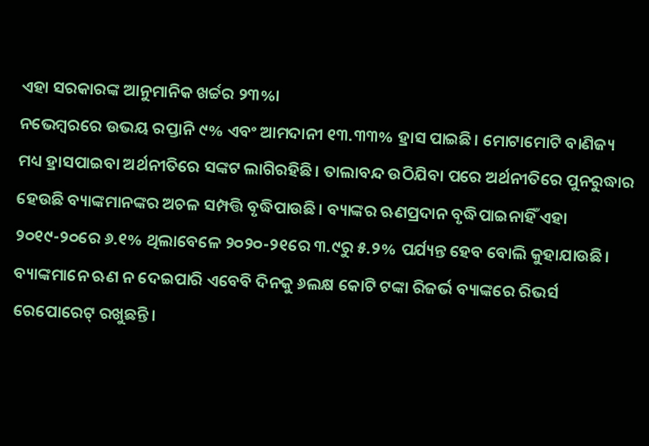ଏହା ସରକାରଙ୍କ ଆନୁମାନିକ ଖର୍ଚ୍ଚର ୨୩%।
ନଭେମ୍ବରରେ ଉଭୟ ରପ୍ତାନି ୯% ଏବଂ ଆମଦାନୀ ୧୩.୩୩% ହ୍ରାସ ପାଇଛି। ମୋଟାମୋଟି ବାଣିଜ୍ୟ ମଧ୍ୟ ହ୍ରାସପାଇବା ଅର୍ଥନୀତିରେ ସଙ୍କଟ ଲାଗିରହିଛି। ତାଲାବନ୍ଦ ଉଠିଯିବା ପରେ ଅର୍ଥନୀତିରେ ପୁନରୁଦ୍ଧାର ହେଉଛି ବ୍ୟାଙ୍କମାନଙ୍କର ଅଚଳ ସମ୍ପତ୍ତି ବୃଦ୍ଧିପାଉଛି। ବ୍ୟାଙ୍କର ଋଣପ୍ରଦାନ ବୃଦ୍ଧିପାଇନାହିଁ ଏହା ୨୦୧୯-୨୦ରେ ୬.୧% ଥିଲାବେଳେ ୨୦୨୦-୨୧ରେ ୩.୯ରୁ ୫.୨% ପର୍ଯ୍ୟନ୍ତ ହେବ ବୋଲି କୁହାଯାଉଛି। ବ୍ୟାଙ୍କମାନେ ଋଣ ନ ଦେଇପାରି ଏବେବି ଦିନକୁ ୬ଲକ୍ଷ କୋଟି ଟଙ୍କା ରିଜର୍ଭ ବ୍ୟାଙ୍କରେ ରିଭର୍ସ ରେପୋରେଟ୍‌ ରଖୁଛନ୍ତି।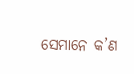ସେମାନେ କ’ଣ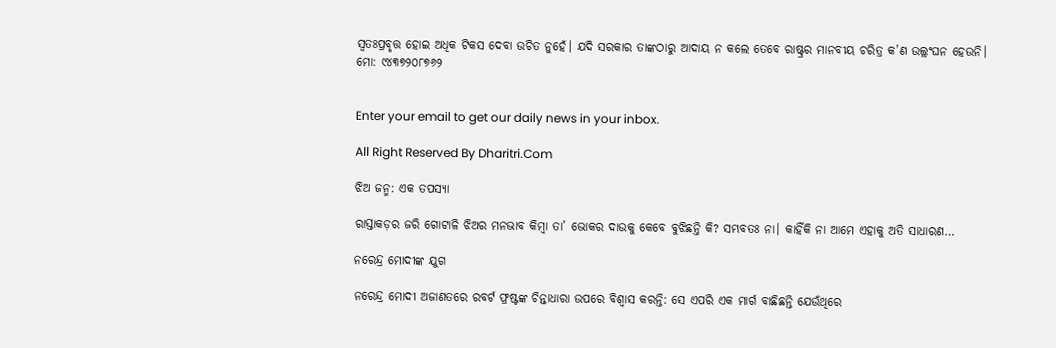ସ୍ବତଃପ୍ରବୃତ୍ତ ହୋଇ ଅଧିକ ଟିକସ ଦେବା ଉଚିତ ନୁହେଁ। ଯଦି ସରକାର ତାଙ୍କଠାରୁ ଆଦାୟ ନ କଲେ ତେବେ ରାଷ୍ଟ୍ରର ମାନବୀୟ ଚରିତ୍ର କ’ଣ ଉଲ୍ଲଂଘନ ହେଉନି।
ମୋ: ୯୪୩୭୨୦୮୭୬୨


Enter your email to get our daily news in your inbox.

All Right Reserved By Dharitri.Com

ଝିଅ ଜନ୍ମ: ଏକ ତପସ୍ୟା

ରାସ୍ତାକଡ଼ର ଜରି ଗୋଟାଳି ଝିଅର ମନଭାବ କିମ୍ବା ତା’ ଭୋକର ଦାଉକୁ କେବେ ବୁଝିଛନ୍ତି କି? ସମ୍ଭବତଃ ନା। କାହିଁକି ନା ଆମେ ଏହାକୁ ଅତି ସାଧାରଣ…

ନରେନ୍ଦ୍ର ମୋଦୀଙ୍କ ଯୁଗ

ନରେନ୍ଦ୍ର ମୋଦୀ ଅଜାଣତରେ ରବର୍ଟ ଫ୍ରଷ୍ଟଙ୍କ ଚିନ୍ତାଧାରା ଉପରେ ବିଶ୍ୱାସ କରନ୍ତି: ସେ ଏପରି ଏକ ମାର୍ଗ ବାଛିଛନ୍ତି ଯେଉଁଥିରେ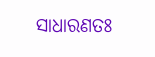ସାଧାରଣତଃ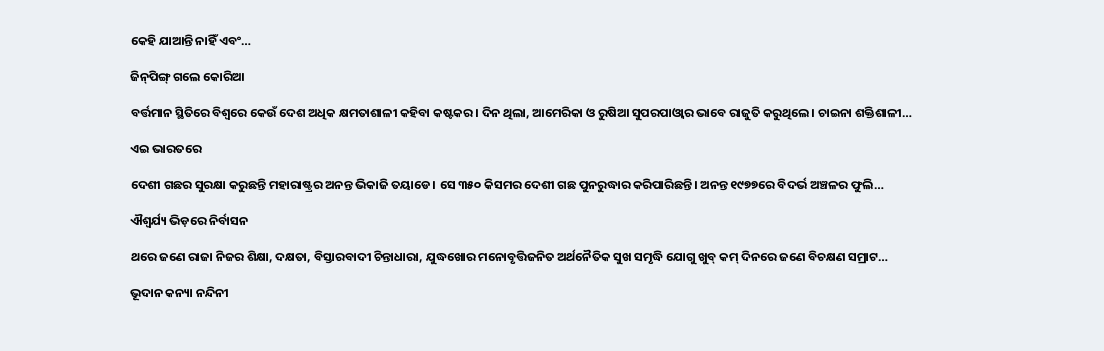କେହି ଯାଆନ୍ତି ନାହିଁ ଏବଂ…

ଜିନ୍‌ପିଙ୍ଗ୍‌ ଗଲେ କୋରିଆ

ବର୍ତ୍ତମାନ ସ୍ଥିତିରେ ବିଶ୍ୱରେ କେଉଁ ଦେଶ ଅଧିକ କ୍ଷମତାଶାଳୀ କହିବା କଷ୍ଟକର। ଦିନ ଥିଲା, ଆମେରିକା ଓ ରୁଷିଆ ସୁପରପାଓ୍ବାର ଭାବେ ରାଜୁତି କରୁଥିଲେ। ଚାଇନା ଶକ୍ତିଶାଳୀ…

ଏଇ ଭାରତରେ

ଦେଶୀ ଗଛର ସୁରକ୍ଷା କରୁଛନ୍ତି ମହାରାଷ୍ଟ୍ରର ଅନନ୍ତ ଭିକାଜି ତୟାଡେ। ସେ ୩୫୦ କିସମର ଦେଶୀ ଗଛ ପୁନରୁଦ୍ଧାର କରିପାରିଛନ୍ତି। ଅନନ୍ତ ୧୯୭୭ରେ ବିଦର୍ଭ ଅଞ୍ଚଳର ଫୁଲି…

ଐଶ୍ୱର୍ଯ୍ୟ ଭିଡ଼ରେ ନିର୍ବାସନ

ଥରେ ଜଣେ ରାଜା ନିଜର ଶିକ୍ଷା, ଦକ୍ଷତା, ବିସ୍ତାରବାଦୀ ଚିନ୍ତାଧାରା, ଯୁଦ୍ଧଖୋର ମନୋବୃତ୍ତିଜନିତ ଅର୍ଥନୈତିକ ସୁଖ ସମୃଦ୍ଧି ଯୋଗୁ ଖୁବ୍‌ କମ୍‌ ଦିନରେ ଜଣେ ବିଚକ୍ଷଣ ସମ୍ରାଟ…

ଭୂଦାନ କନ୍ୟା ନନ୍ଦିନୀ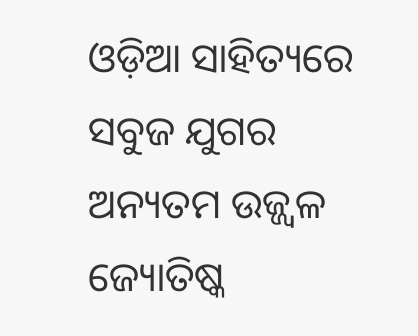ଓଡ଼ିଆ ସାହିତ୍ୟରେ ସବୁଜ ଯୁଗର ଅନ୍ୟତମ ଉଜ୍ଜ୍ବଳ ଜ୍ୟୋତିଷ୍କ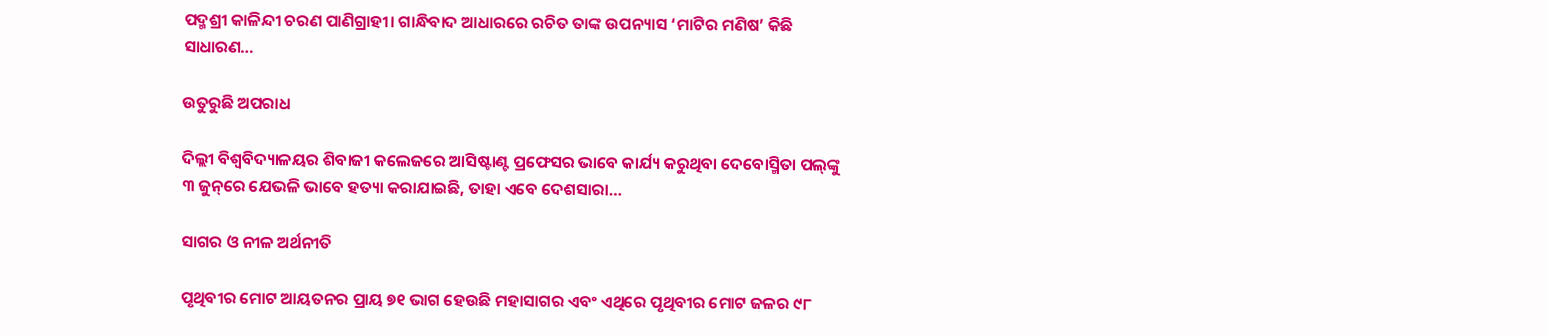ପଦ୍ମଶ୍ରୀ କାଳିନ୍ଦୀ ଚରଣ ପାଣିଗ୍ରାହୀ। ଗାନ୍ଧିବାଦ ଆଧାରରେ ରଚିତ ତାଙ୍କ ଉପନ୍ୟାସ ‘ମାଟିର ମଣିଷ’ କିଛି ସାଧାରଣ…

ଉତୁରୁଛି ଅପରାଧ

ଦିଲ୍ଲୀ ବିଶ୍ୱବିଦ୍ୟାଳୟର ଶିବାଜୀ କଲେଜରେ ଆସିଷ୍ଟାଣ୍ଟ ପ୍ରଫେସର ଭାବେ କାର୍ଯ୍ୟ କରୁଥିବା ଦେବୋସ୍ମିତା ପଲ୍‌ଙ୍କୁ ୩ ଜୁନ୍‌ରେ ଯେଭଳି ଭାବେ ହତ୍ୟା କରାଯାଇଛି, ତାହା ଏବେ ଦେଶସାରା…

ସାଗର ଓ ନୀଳ ଅର୍ଥନୀତି

ପୃଥିବୀର ମୋଟ ଆୟତନର ପ୍ରାୟ ୭୧ ଭାଗ ହେଉଛି ମହାସାଗର ଏବଂ ଏଥିରେ ପୃଥିବୀର ମୋଟ ଜଳର ୯୮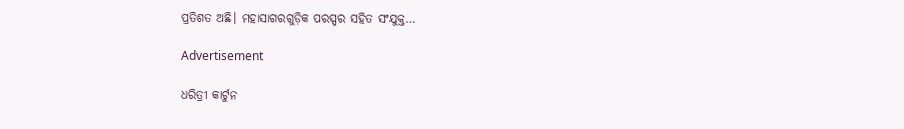ପ୍ରତିଶତ ଅଛି। ମହାସାଗରଗୁଡ଼ିକ ପରସ୍ପର ସହିତ ସଂଯୁକ୍ତ…

Advertisement

ଧରିତ୍ରୀ କାର୍ଟୁନ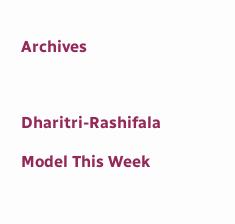Archives



Dharitri-Rashifala

Model This Week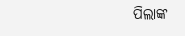ପିଲାଙ୍କ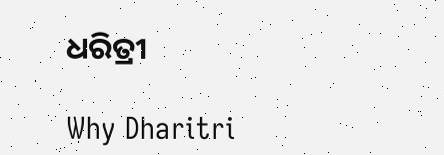ଧରିତ୍ରୀ

Why Dharitri